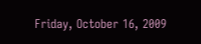Friday, October 16, 2009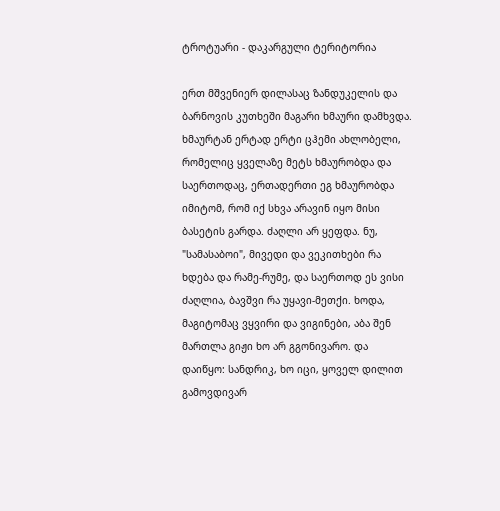ტროტუარი - დაკარგული ტერიტორია

ერთ მშვენიერ დილასაც ზანდუკელის და ბარნოვის კუთხეში მაგარი ხმაური დამხვდა. ხმაურტან ერტად ერტი ცჰემი ახლობელი, რომელიც ყველაზე მეტს ხმაურობდა და საერთოდაც, ერთადერთი ეგ ხმაურობდა იმიტომ, რომ იქ სხვა არავინ იყო მისი ბასეტის გარდა. ძაღლი არ ყეფდა. ნუ, "სამასაბოი", მივედი და ვეკითხები რა ხდება და რამე-რუმე, და საერთოდ ეს ვისი ძაღლია, ბავშვი რა უყავი-მეთქი. ხოდა, მაგიტომაც ვყვირი და ვიგინები, აბა შენ მართლა გიჟი ხო არ გგონივარო. და დაიწყო: სანდრიკ, ხო იცი, ყოველ დილით გამოვდივარ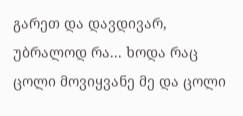გარეთ და დავდივარ, უბრალოდ რა... ხოდა რაც ცოლი მოვიყვანე მე და ცოლი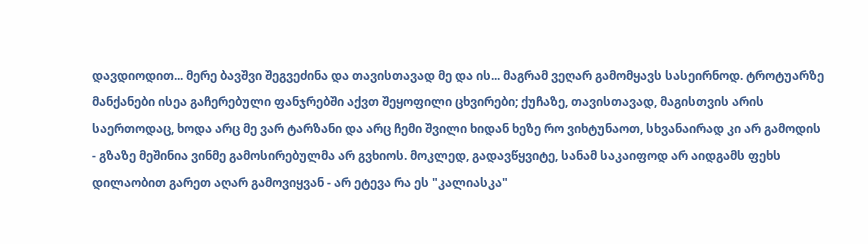დავდიოდით... მერე ბავშვი შეგვეძინა და თავისთავად მე და ის... მაგრამ ვეღარ გამომყავს სასეირნოდ. ტროტუარზე მანქანები ისეა გაჩერებული ფანჯრებში აქვთ შეყოფილი ცხვირები; ქუჩაზე, თავისთავად, მაგისთვის არის საერთოდაც, ხოდა არც მე ვარ ტარზანი და არც ჩემი შვილი ხიდან ხეზე რო ვიხტუნაოთ, სხვანაირად კი არ გამოდის - გზაზე მეშინია ვინმე გამოსირებულმა არ გვხიოს. მოკლედ, გადავწყვიტე, სანამ საკაიფოდ არ აიდგამს ფეხს დილაობით გარეთ აღარ გამოვიყვან - არ ეტევა რა ეს "კალიასკა"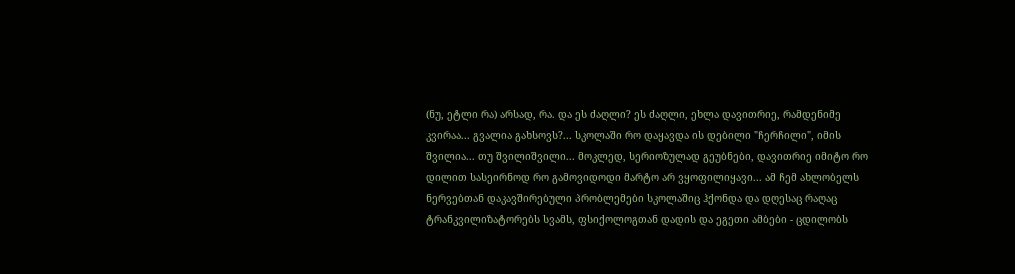(ნუ, ეტლი რა) არსად, რა. და ეს ძაღლი? ეს ძაღლი, ეხლა დავითრიე, რამდენიმე კვირაა... გვალია გახსოვს?... სკოლაში რო დაყავდა ის დებილი "ჩერჩილი", იმის შვილია... თუ შვილიშვილი... მოკლედ, სერიოზულად გეუბნები, დავითრიე იმიტო რო დილით სასეირნოდ რო გამოვიდოდი მარტო არ ვყოფილიყავი... ამ ჩემ ახლობელს ნერვებთან დაკავშირებული პრობლემები სკოლაშიც ჰქონდა და დღესაც რაღაც ტრანკვილიზატორებს სვამს, ფსიქოლოგთან დადის და ეგეთი ამბები - ცდილობს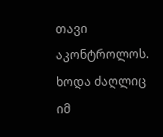თავი აკონტროლოს. ხოდა ძაღლიც იმ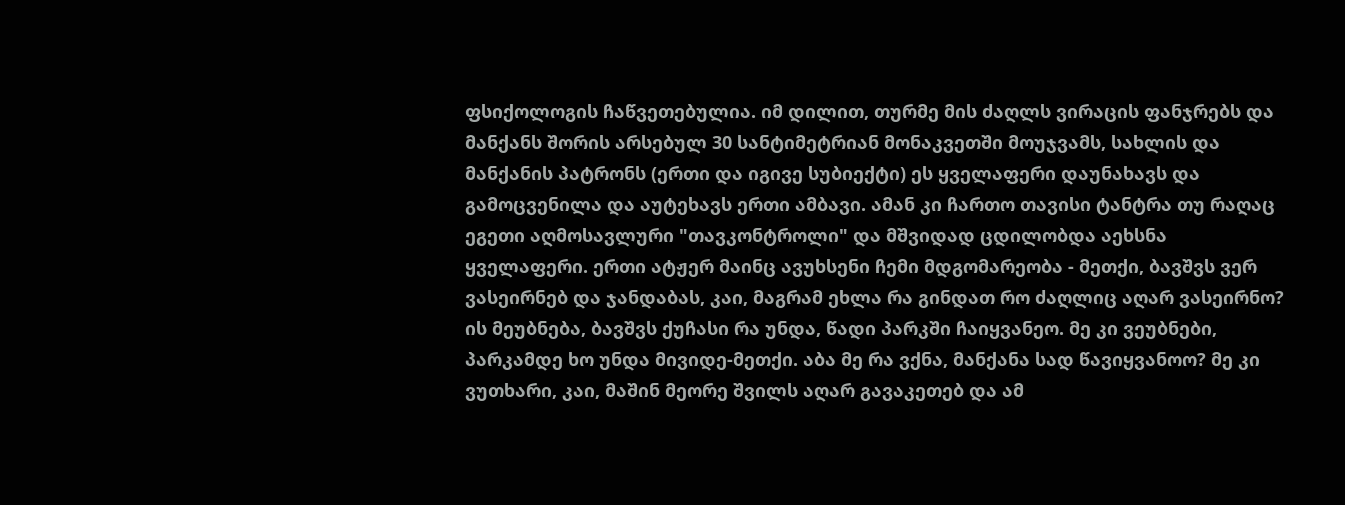ფსიქოლოგის ჩაწვეთებულია. იმ დილით, თურმე მის ძაღლს ვირაცის ფანჯრებს და მანქანს შორის არსებულ 30 სანტიმეტრიან მონაკვეთში მოუჯვამს, სახლის და მანქანის პატრონს (ერთი და იგივე სუბიექტი) ეს ყველაფერი დაუნახავს და გამოცვენილა და აუტეხავს ერთი ამბავი. ამან კი ჩართო თავისი ტანტრა თუ რაღაც ეგეთი აღმოსავლური "თავკონტროლი" და მშვიდად ცდილობდა აეხსნა ყველაფერი. ერთი ატჟერ მაინც ავუხსენი ჩემი მდგომარეობა - მეთქი, ბავშვს ვერ ვასეირნებ და ჯანდაბას, კაი, მაგრამ ეხლა რა გინდათ რო ძაღლიც აღარ ვასეირნო? ის მეუბნება, ბავშვს ქუჩასი რა უნდა, წადი პარკში ჩაიყვანეო. მე კი ვეუბნები, პარკამდე ხო უნდა მივიდე-მეთქი. აბა მე რა ვქნა, მანქანა სად წავიყვანოო? მე კი ვუთხარი, კაი, მაშინ მეორე შვილს აღარ გავაკეთებ და ამ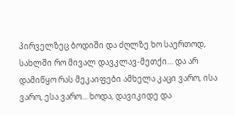პირველზეც ბოდიში და ძღლზე ხო საერთოდ, სახლში რო მივალ დავკლავ-მეთქი... და არ დამიწყო რას მეკაიფები ამხელა კაცი ვარო, ისა ვარო, ესა ვარო... ხოდა, დავიკიდე და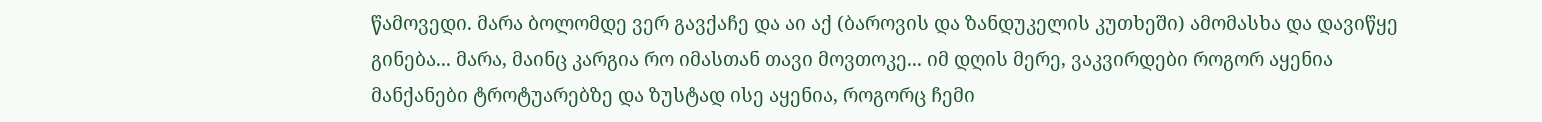წამოვედი. მარა ბოლომდე ვერ გავქაჩე და აი აქ (ბაროვის და ზანდუკელის კუთხეში) ამომასხა და დავიწყე გინება... მარა, მაინც კარგია რო იმასთან თავი მოვთოკე... იმ დღის მერე, ვაკვირდები როგორ აყენია მანქანები ტროტუარებზე და ზუსტად ისე აყენია, როგორც ჩემი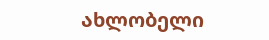ახლობელი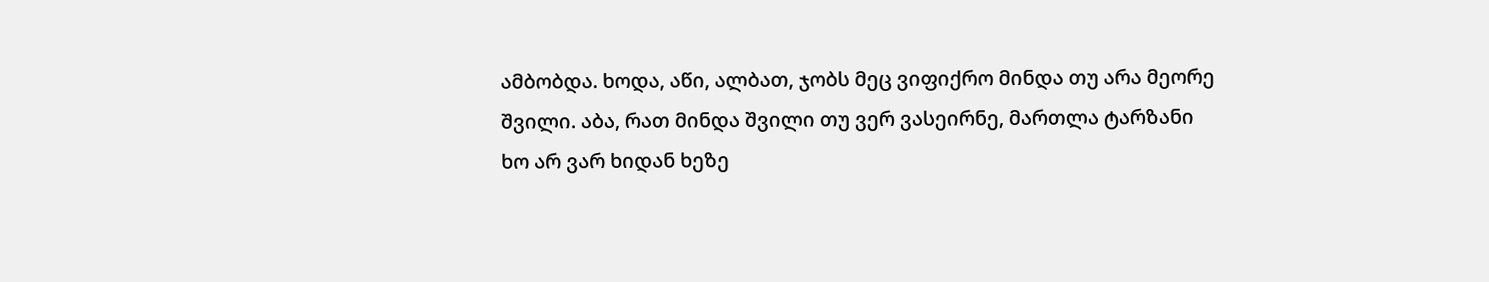ამბობდა. ხოდა, აწი, ალბათ, ჯობს მეც ვიფიქრო მინდა თუ არა მეორე შვილი. აბა, რათ მინდა შვილი თუ ვერ ვასეირნე, მართლა ტარზანი ხო არ ვარ ხიდან ხეზე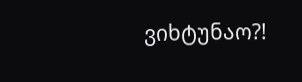ვიხტუნაო?!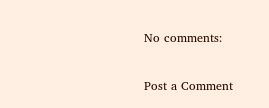No comments:

Post a Comment